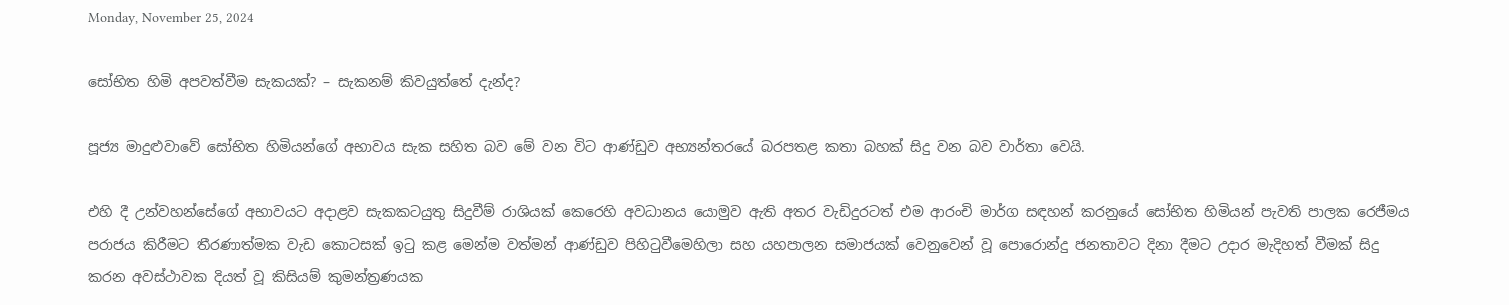Monday, November 25, 2024

සෝභිත හිමි අපවත්වීම සැකයක්? – සැකනම් කිවයුත්තේ දැන්ද?

පූජ්‍ය මාදුළුවාවේ සෝභිත හිමියන්ගේ අභාවය සැක සහිත බව මේ වන විට ආණ්ඩුව අභ්‍යන්තරයේ බරපතළ කතා බහක් සිදු වන බව වාර්තා වෙයි.

එහි දී උන්වහන්සේගේ අභාවයට අදාළව සැකකටයුතු සිදුවීම් රාශියක් කෙරෙහි අවධානය යොමුව ඇති අතර වැඩිදුරටත් එම ආරංචි මාර්ග සඳහන් කරනුයේ සෝභිත හිමියන් පැවති පාලක රෙජීමය පරාජය කිරීමට තීරණාත්මක වැඩ කොටසක් ඉටු කළ මෙන්ම වත්මන් ආණ්ඩුව පිහිටුවීමෙහිලා සහ යහපාලන සමාජයක් වෙනුවෙන් වූ පොරොන්දු ජනතාවට දිනා දීමට උදාර මැදිහත් වීමක් සිදු කරන අවස්ථාවක දියත් වූ කිසියම් කුමන්ත්‍රණයක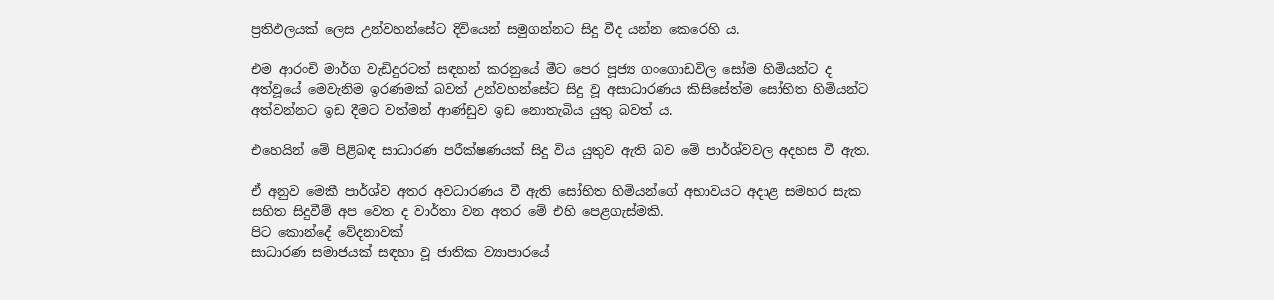ප්‍රතිඵලයක් ලෙස උන්වහන්සේට දිවියෙන් සමුගන්නට සිදු වීද යන්න කෙරෙහි ය.

එම ආරංචි මාර්ග වැඩිදුරටත් සඳහන් කරනුයේ මීට පෙර පූජ්‍ය ගංගොඩවිල සෝම හිමියන්ට ද අත්වූයේ මෙවැනිම ඉරණමක් බවත් උන්වහන්සේට සිදු වූ අසාධාරණය කිසිසේත්ම සෝභිත හිමියන්ට අත්වන්නට ඉඩ දීමට වත්මන් ආණ්ඩුව ඉඩ නොතැබිය යුතු බවත් ය.

එහෙයින් මේ පිළිබඳ සාධාරණ පරීක්ෂණයක් සිදු විය යුතුව ඇති බව මේ පාර්ශ්වවල අදහස වී ඇත.

ඒ අනුව මෙකී පාර්ශ්ව අතර අවධාරණය වී ඇති සෝභිත හිමියන්ගේ අභාවයට අදාළ සමහර සැක සහිත සිදුවීම් අප වෙත ද වාර්තා වන අතර මේ එහි පෙළගැස්මකි.
පිට කොන්දේ වේදනාවක්
සාධාරණ සමාජයක් සඳහා වූ ජාතික ව්‍යාපාරයේ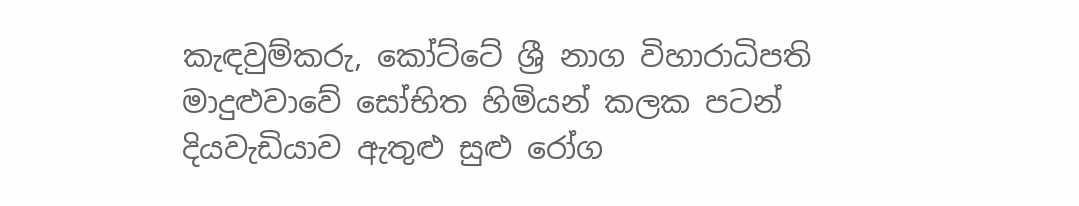කැඳවුම්කරු, කෝට්ටේ ශ්‍රී නාග විහාරාධිපති මාදුළුවාවේ සෝභිත හිමියන් කලක පටන් දියවැඩියාව ඇතුළු සුළු රෝග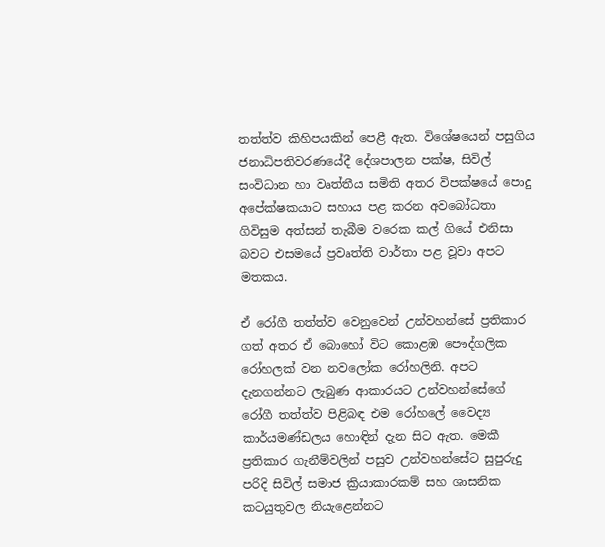තත්ත්ව කිහිපයකින් පෙළී ඇත. විශේෂයෙන් පසුගිය ජනාධිපතිවරණයේදී දේශපාලන පක්ෂ, සිවිල් සංවිධාන හා වෘත්තීය සමිති අතර විපක්ෂයේ පොදු අපේක්ෂකයාට සහාය පළ කරන අවබෝධතා ගිවිසුම අත්සන් තැබීම වරෙක කල් ගියේ එනිසා බවට එසමයේ ප්‍රවෘත්ති වාර්තා පළ වූවා අපට මතකය.

ඒ රෝගී තත්ත්ව වෙනුවෙන් උන්වහන්සේ ප්‍රතිකාර ගත් අතර ඒ බොහෝ විට කොළඹ පෞද්ගලික රෝහලක් වන නවලෝක රෝහලිනි. අපට දැනගන්නට ලැබුණ ආකාරයට උන්වහන්සේගේ රෝගී තත්ත්ව පිළිබඳ එම රෝහලේ වෛද්‍ය කාර්යමණ්ඩලය හොඳින් දැන සිට ඇත. මෙකී ප්‍රතිකාර ගැනීම්වලින් පසුව උන්වහන්සේට සුපුරුදු පරිදි සිවිල් සමාජ ක්‍රියාකාරකම් සහ ශාසනික කටයුතුවල නියැළෙන්නට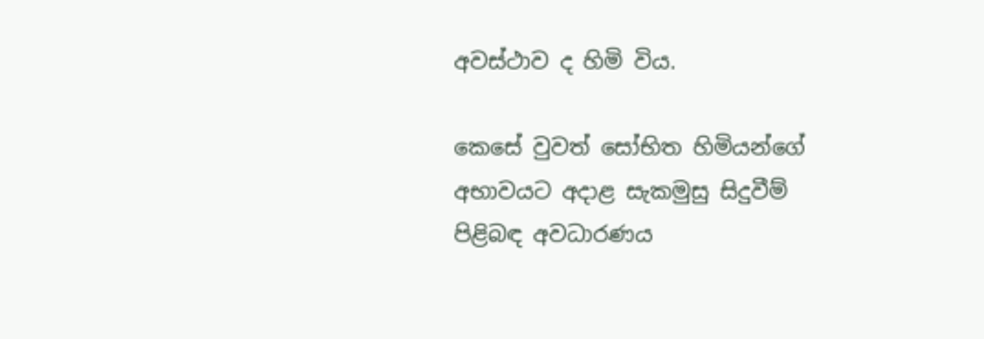අවස්ථාව ද හිමි විය.

කෙසේ වුවත් සෝභිත හිමියන්ගේ අභාවයට අදාළ සැකමුසු සිදුවීම් පිළිබඳ අවධාරණය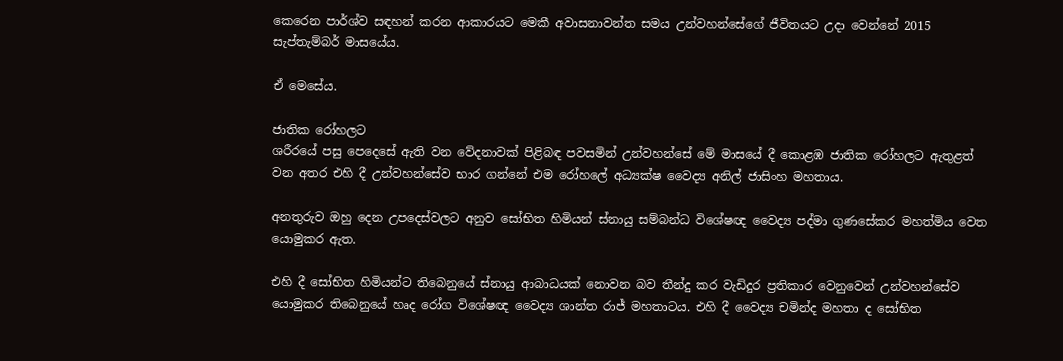කෙරෙන පාර්ශ්ව සඳහන් කරන ආකාරයට මෙකී අවාසනාවන්ත සමය උන්වහන්සේගේ ජීවිතයට උදා වෙන්නේ 2015 සැප්තැම්බර් මාසයේය.

ඒ මෙසේය.

ජාතික රෝහලට
ශරීරයේ පසු පෙදෙසේ ඇති වන වේදනාවක් පිළිබඳ පවසමින් උන්වහන්සේ මේ මාසයේ දී කොළඹ ජාතික රෝහලට ඇතුළත් වන අතර එහි දී උන්වහන්සේව භාර ගන්නේ එම රෝහලේ අධ්‍යක්ෂ වෛද්‍ය අනිල් ජාසිංහ මහතාය.

අනතුරුව ඔහු දෙන උපදෙස්වලට අනුව සෝභිත හිමියන් ස්නායු සම්බන්ධ විශේෂඥ වෛද්‍ය පද්මා ගුණසේකර මහත්මිය වෙත යොමුකර ඇත.

එහි දී සෝභිත හිමියන්ට තිබෙනුයේ ස්නායු ආබාධයක් නොවන බව තීන්දු කර වැඩිදුර ප්‍රතිකාර වෙනුවෙන් උන්වහන්සේව යොමුකර තිබෙනුයේ හෘද රෝග විශේෂඥ වෛද්‍ය ශාන්ත රාජ් මහතාටය. එහි දී වෛද්‍ය චමින්ද මහතා ද සෝභිත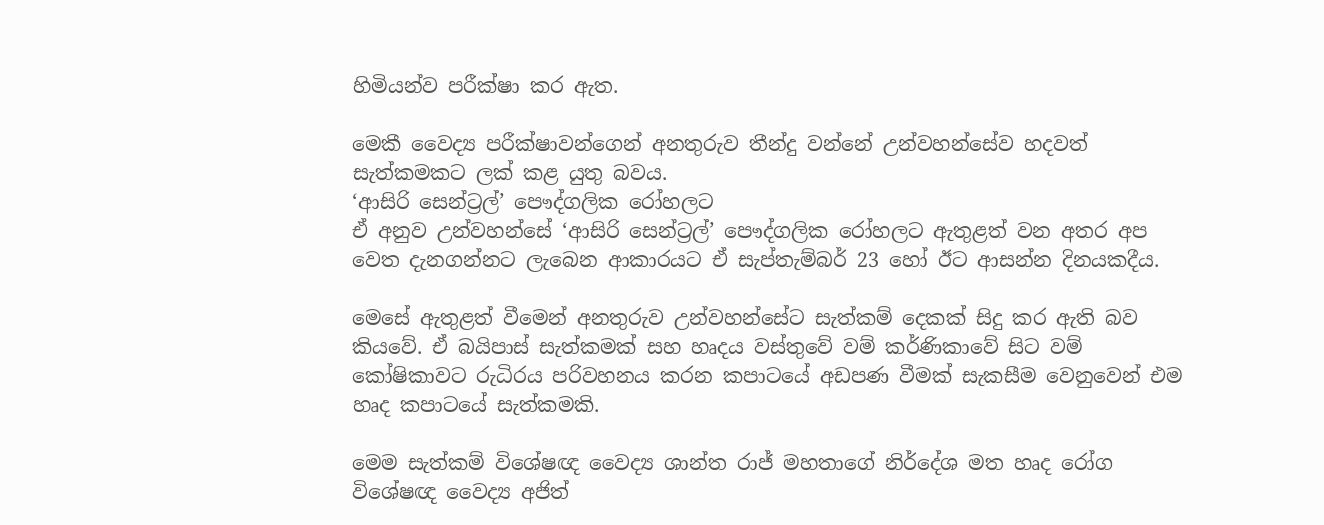හිමියන්ව පරීක්ෂා කර ඇත.

මෙකී වෛද්‍ය පරීක්ෂාවන්ගෙන් අනතුරුව තීන්දු වන්නේ උන්වහන්සේව හදවත් සැත්කමකට ලක් කළ යුතු බවය.
‘ආසිරි සෙන්ට්‍රල්’ පෞද්ගලික රෝහලට
ඒ අනුව උන්වහන්සේ ‘ආසිරි සෙන්ට්‍රල්’ පෞද්ගලික රෝහලට ඇතුළත් වන අතර අප වෙත දැනගන්නට ලැබෙන ආකාරයට ඒ සැප්තැම්බර් 23 හෝ ඊට ආසන්න දිනයකදීය.

මෙසේ ඇතුළත් වීමෙන් අනතුරුව උන්වහන්සේට සැත්කම් දෙකක් සිදු කර ඇති බව කියවේ. ඒ බයිපාස් සැත්කමක් සහ හෘදය වස්තුවේ වම් කර්ණිකාවේ සිට වම් කෝෂිකාවට රුධිරය පරිවහනය කරන කපාටයේ අඩපණ වීමක් සැකසීම වෙනුවෙන් එම හෘද කපාටයේ සැත්කමකි.

මෙම සැත්කම් විශේෂඥ වෛද්‍ය ශාන්ත රාජ් මහතාගේ නිර්දේශ මත හෘද රෝග විශේෂඥ වෛද්‍ය අජිත්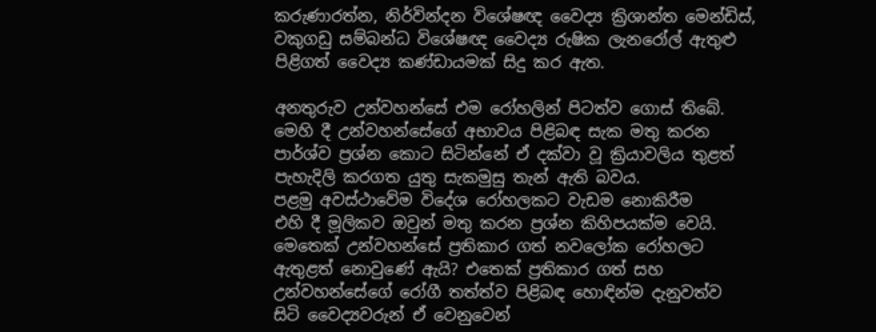කරුණාරත්න, නිර්වින්දන විශේෂඥ වෛද්‍ය ක්‍රිශාන්ත මෙන්ඩිස්, වකුගඩු සම්බන්ධ විශේෂඥ වෛද්‍ය රුෂික ලැනරෝල් ඇතුළු පිළිගත් වෛද්‍ය කණ්ඩායමක් සිදු කර ඇත.

අනතුරුව උන්වහන්සේ එම රෝහලින් පිටත්ව ගොස් තිබේ. මෙහි දී උන්වහන්සේගේ අභාවය පිළිබඳ සැක මතු කරන පාර්ශ්ව ප්‍රශ්න කොට සිටින්නේ ඒ දක්වා වූ ක්‍රියාවලිය තුළත් පැහැදිලි කරගත යුතු සැකමුසු තැන් ඇති බවය.
පළමු අවස්ථාවේම විදේශ රෝහලකට වැඩම නොකිරීම
එහි දී මූලිකව ඔවුන් මතු කරන ප්‍රශ්න කිහිපයක්ම වෙයි. මෙතෙක් උන්වහන්සේ ප්‍රතිකාර ගත් නවලෝක රෝහලට ඇතුළත් නොවුණේ ඇයි? එතෙක් ප්‍රතිකාර ගත් සහ උන්වහන්සේගේ රෝගී තත්ත්ව පිළිබඳ හොඳින්ම දැනුවත්ව සිටි වෛද්‍යවරුන් ඒ වෙනුවෙන්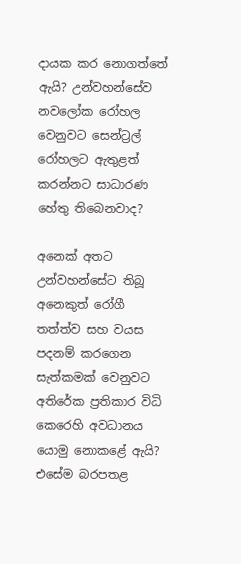දායක කර නොගත්තේ ඇයි? උන්වහන්සේව නවලෝක රෝහල වෙනුවට සෙන්ට්‍රල් රෝහලට ඇතුළත් කරන්නට සාධාරණ හේතු තිබෙනවාද?

අනෙක් අතට උන්වහන්සේට තිබූ අනෙකුත් රෝගී තත්ත්ව සහ වයස පදනම් කරගෙන සැත්කමක් වෙනුවට අතිරේක ප්‍රතිකාර විධි කෙරෙහි අවධානය යොමු නොකළේ ඇයි? එසේම බරපතළ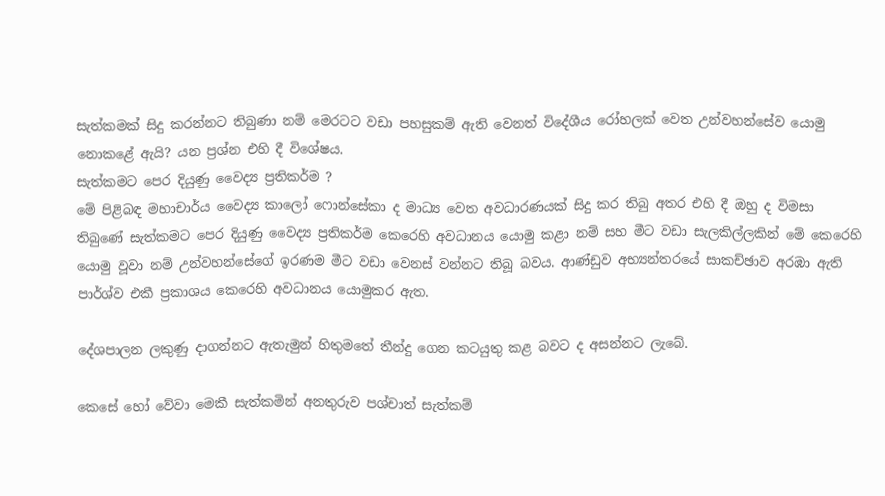සැත්කමක් සිදු කරන්නට තිබුණා නම් මෙරටට වඩා පහසුකම් ඇති වෙනත් විදේශීය රෝහලක් වෙත උන්වහන්සේව යොමු නොකළේ ඇයි? යන ප්‍රශ්න එහි දී විශේෂය.
සැත්කමට පෙර දියුණු වෛද්‍ය ප්‍රතිකර්ම ?
මේ පිළිබඳ මහාචාර්ය වෛද්‍ය කාලෝ ෆොන්සේකා ද මාධ්‍ය වෙත අවධාරණයක් සිදු කර තිබු අතර එහි දී ඔහු ද විමසා තිබුණේ සැත්කමට පෙර දියුණු වෛද්‍ය ප්‍රතිකර්ම කෙරෙහි අවධානය යොමු කළා නම් සහ මීට වඩා සැලකිල්ලකින් මේ කෙරෙහි යොමු වූවා නම් උන්වහන්සේගේ ඉරණම මීට වඩා වෙනස් වන්නට තිබූ බවය. ආණ්ඩුව අභ්‍යන්තරයේ සාකච්ඡාව අරඹා ඇති පාර්ශ්ව එකී ප්‍රකාශය කෙරෙහි අවධානය යොමුකර ඇත.

දේශපාලන ලකුණු දාගන්නට ඇතැමුන් හිතුමතේ තීන්දු ගෙන කටයුතු කළ බවට ද අසන්නට ලැබේ.

කෙසේ හෝ වේවා මෙකී සැත්කමින් අනතුරුව පශ්චාත් සැත්කම්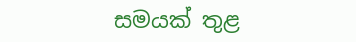සමයක් තුළ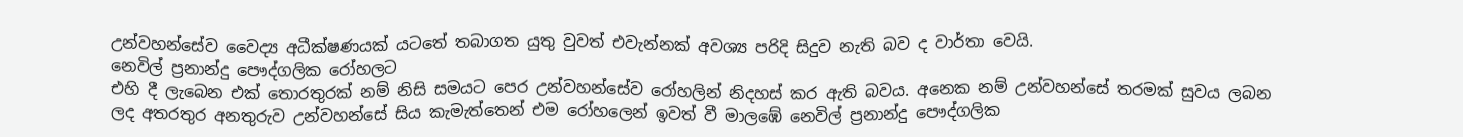උන්වහන්සේව වෛද්‍ය අධීක්ෂණයක් යටතේ තබාගත යුතු වුවත් එවැන්නක් අවශ්‍ය පරිදි සිදුව නැති බව ද වාර්තා වෙයි.
නෙවිල් ප්‍රනාන්දු පෞද්ගලික රෝහලට
එහි දී ලැබෙන එක් තොරතුරක් නම් නිසි සමයට පෙර උන්වහන්සේව රෝහලින් නිදහස් කර ඇති බවය. අනෙක නම් උන්වහන්සේ තරමක් සුවය ලබන ලද අතරතුර අනතුරුව උන්වහන්සේ සිය කැමැත්තෙන් එම රෝහලෙන් ඉවත් වී මාලඹේ නෙවිල් ප්‍රනාන්දු පෞද්ගලික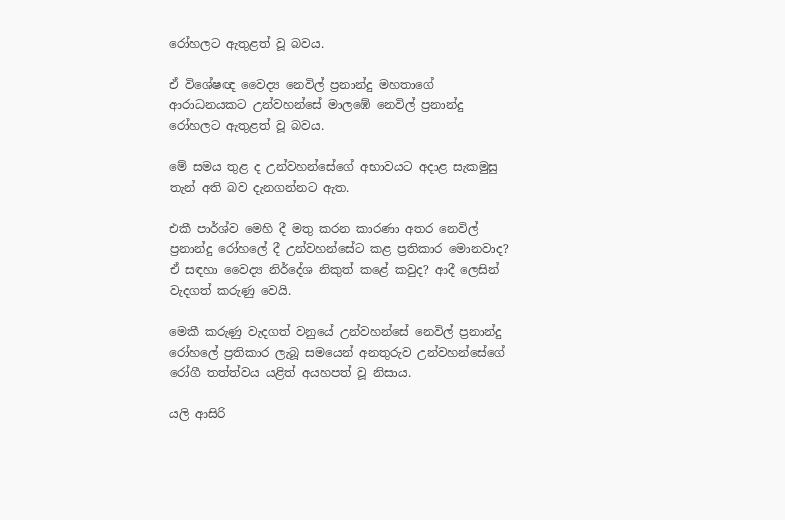රෝහලට ඇතුළත් වූ බවය.

ඒ විශේෂඥ වෛද්‍ය නෙවිල් ප්‍රනාන්දු මහතාගේ ආරාධනයකට උන්වහන්සේ මාලඹේ නෙවිල් ප්‍රනාන්දු රෝහලට ඇතුළත් වූ බවය.

මේ සමය තුළ ද උන්වහන්සේගේ අභාවයට අදාළ සැකමුසු තැන් අති බව දැනගන්නට ඇත.

එකී පාර්ශ්ව මෙහි දී මතු කරන කාරණා අතර නෙවිල් ප්‍රනාන්දු රෝහලේ දී උන්වහන්සේට කළ ප්‍රතිකාර මොනවාද? ඒ සඳහා වෛද්‍ය නිර්දේශ නිකුත් කළේ කවුද? ආදී ලෙසින් වැදගත් කරුණු වෙයි.

මෙකී කරුණු වැදගත් වනුයේ උන්වහන්සේ නෙවිල් ප්‍රනාන්දු රෝහලේ ප්‍රතිකාර ලැබූ සමයෙන් අනතුරුව උන්වහන්සේගේ රෝගී තත්ත්වය යළිත් අයහපත් වූ නිසාය.

යලි ආසිරි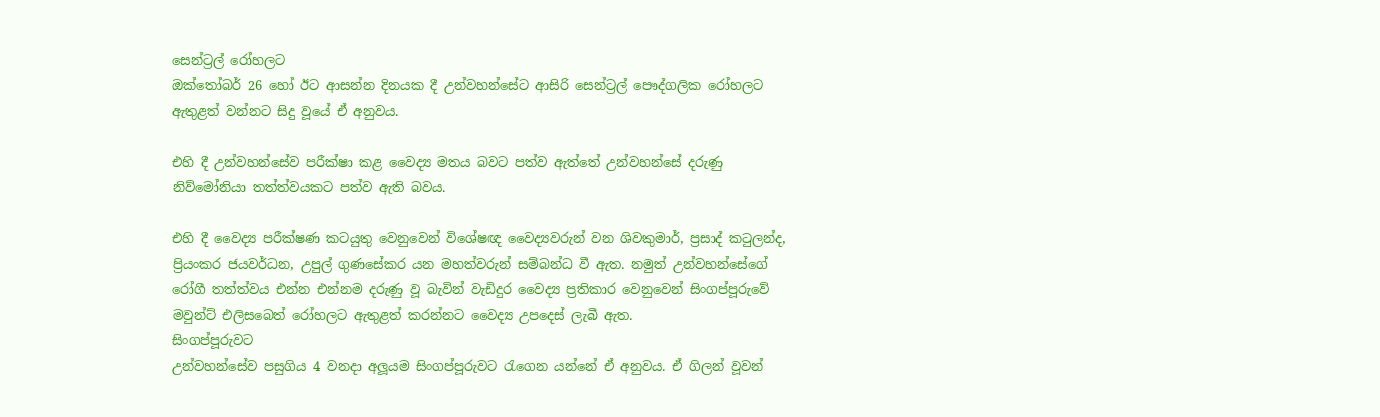සෙන්ට්‍රල් රෝහලට
ඔක්තෝබර් 26 හෝ ඊට ආසන්න දිනයක දී උන්වහන්සේට ආසිරි සෙන්ට්‍රල් පෞද්ගලික රෝහලට ඇතුළත් වන්නට සිදු වූයේ ඒ අනුවය.

එහි දී උන්වහන්සේව පරීක්ෂා කළ වෛද්‍ය මතය බවට පත්ව ඇත්තේ උන්වහන්සේ දරුණු නිව්මෝනියා තත්ත්වයකට පත්ව ඇති බවය.

එහි දී වෛද්‍ය පරීක්ෂණ කටයුතු වෙනුවෙන් විශේෂඥ වෛද්‍යවරුන් වන ශිවකුමාර්, ප්‍රසාද් කටුලන්ද, ප්‍රියංකර ජයවර්ධන, උපුල් ගුණසේකර යන මහත්වරුන් සම්බන්ධ වී ඇත. නමුත් උන්වහන්සේගේ රෝගී තත්ත්වය එන්න එන්නම දරුණු වූ බැවින් වැඩිදුර වෛද්‍ය ප්‍රතිකාර වෙනුවෙන් සිංගප්පූරුවේ මවුන්ට් එලිසබෙත් රෝහලට ඇතුළත් කරන්නට වෛද්‍ය උපදෙස් ලැබී ඇත.
සිංගප්පූරුවට
උන්වහන්සේව පසුගිය 4 වනදා අලූයම සිංගප්පූරුවට රැගෙන යන්නේ ඒ අනුවය. ඒ ගිලන් වූවන්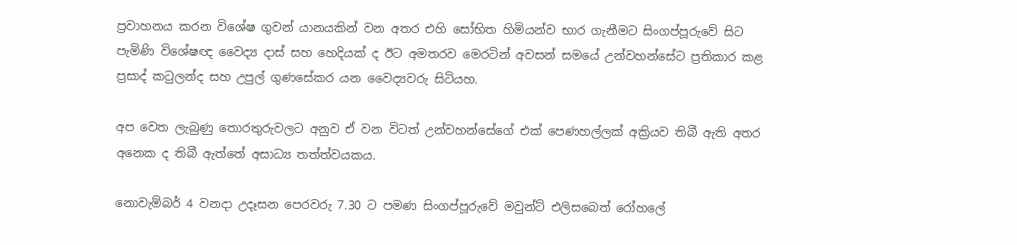ප්‍රවාහනය කරන විශේෂ ගුවන් යානයකින් වන අතර එහි සෝභිත හිමියන්ව භාර ගැනීමට සිංගප්පූරුවේ සිට පැමිණි විශේෂඥ වෛද්‍ය දාස් සහ හෙදියක් ද ඊට අමතරව මෙරටින් අවසන් සමයේ උන්වහන්සේට ප්‍රතිකාර කළ ප්‍රසාද් කටුලන්ද සහ උපුල් ගුණසේකර යන වෛද්‍යවරු සිටියහ.

අප වෙත ලැබුණු තොරතුරුවලට අනුව ඒ වන විටත් උන්වහන්සේගේ එක් පෙණහල්ලක් අක්‍රියව තිබී ඇති අතර අනෙක ද තිබී ඇත්තේ අසාධ්‍ය තත්ත්වයකය.

නොවැම්බර් 4 වනදා උදෑසන පෙරවරු 7.30 ට පමණ සිංගප්පූරුවේ මවුන්ට් එලිසබෙත් රෝහලේ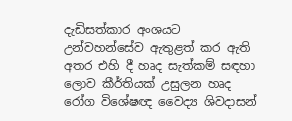දැඩිසත්කාර අංශයට උන්වහන්සේව ඇතුළත් කර ඇති අතර එහි දී හෘද සැත්කම් සඳහා ලොව කීර්තියක් උසුලන හෘද රෝග විශේෂඥ වෛද්‍ය ශිවදාසන්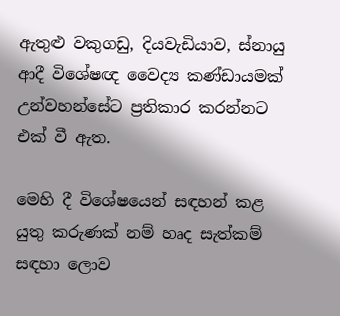ඇතුළු වකුගඩු, දියවැඩියාව, ස්නායු ආදී විශේෂඥ වෛද්‍ය කණ්ඩායමක් උන්වහන්සේට ප්‍රතිකාර කරන්නට එක් වී ඇත.

මෙහි දී විශේෂයෙන් සඳහන් කළ යුතු කරුණක් නම් හෘද සැත්කම් සඳහා ලොව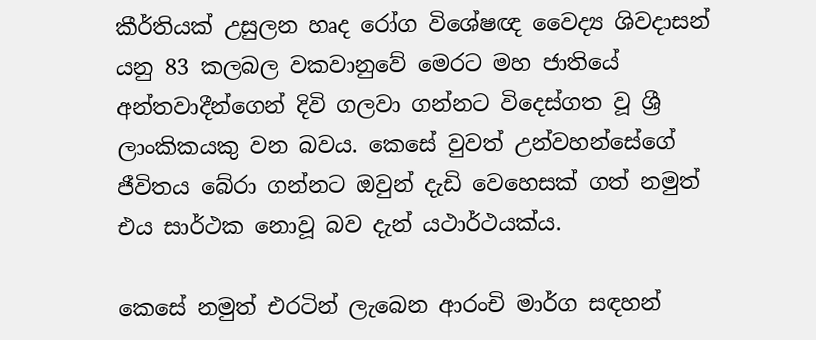කීර්තියක් උසුලන හෘද රෝග විශේෂඥ වෛද්‍ය ශිවදාසන් යනු 83 කලබල වකවානුවේ මෙරට මහ ජාතියේ අන්තවාදීන්ගෙන් දිවි ගලවා ගන්නට විදෙස්ගත වූ ශ්‍රී ලාංකිකයකු වන බවය. කෙසේ වුවත් උන්වහන්සේගේ ජීවිතය බේරා ගන්නට ඔවුන් දැඩි වෙහෙසක් ගත් නමුත් එය සාර්ථක නොවූ බව දැන් යථාර්ථයක්ය.

කෙසේ නමුත් එරටින් ලැබෙන ආරංචි මාර්ග සඳහන්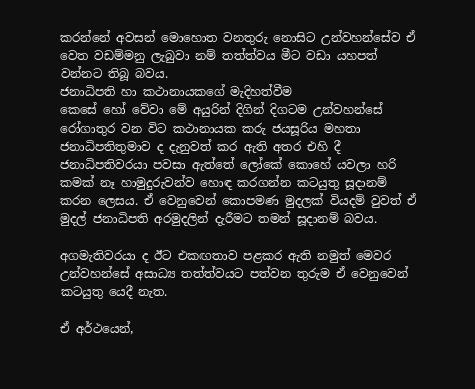කරන්නේ අවසන් මොහොත වනතුරු නොසිට උන්වහන්සේව ඒ වෙත වඩම්මනු ලැබුවා නම් තත්ත්වය මීට වඩා යහපත් වන්නට තිබූ බවය.
ජනාධිපති හා කථානායකගේ මැදිහත්වීම
කෙසේ හෝ වේවා මේ අයුරින් දිගින් දිගටම උන්වහන්සේ රෝගාතුර වන විට කථානායක කරු ජයසූරිය මහතා ජනාධිපතිතුමාව ද දැනුවත් කර ඇති අතර එහි දී ජනාධිපතිවරයා පවසා ඇත්තේ ලෝකේ කොහේ යවලා හරි කමක් නෑ හාමුදුරුවන්ව හොඳ කරගන්න කටයුතු සූදානම් කරන ලෙසය. ඒ වෙනුවෙන් කොපමණ මුදලක් වියදම් වුවත් ඒ මුදල් ජනාධිපති අරමුදලින් දැරීමට තමන් සූදානම් බවය.

අගමැතිවරයා ද ඊට එකඟතාව පළකර ඇති නමුත් මෙවර උන්වහන්සේ අසාධ්‍ය තත්ත්වයට පත්වන තුරුම ඒ වෙනුවෙන් කටයුතු යෙදී නැත.

ඒ අර්ථයෙන්,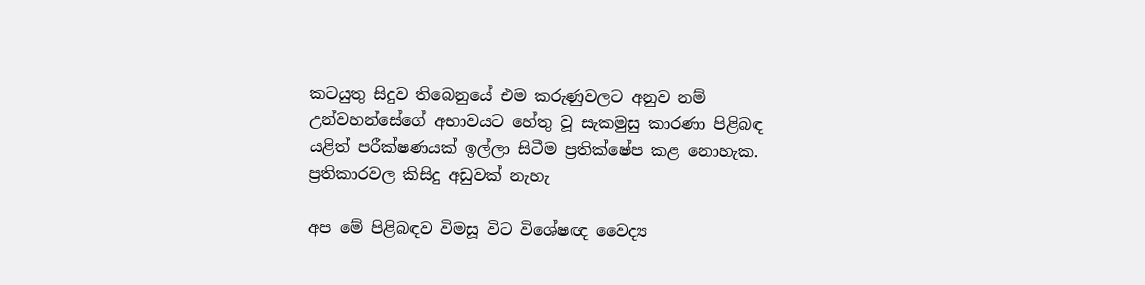කටයුතු සිදුව තිබෙනුයේ එම කරුණුවලට අනුව නම් උන්වහන්සේගේ අභාවයට හේතු වූ සැකමුසු කාරණා පිළිබඳ යළිත් පරීක්ෂණයක් ඉල්ලා සිටීම ප්‍රතික්ෂේප කළ නොහැක.
ප්‍රතිකාරවල කිසිදු අඩුවක් නැහැ

අප මේ පිළිබඳව විමසූ විට විශේෂඥ වෛද්‍ය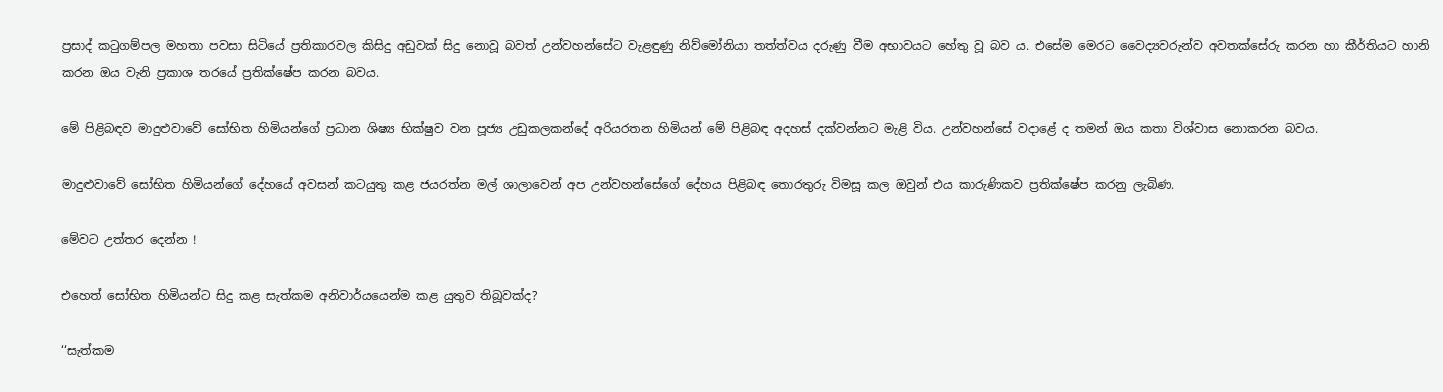ප්‍රසාද් කටුගම්පල මහතා පවසා සිටියේ ප්‍රතිකාරවල කිසිදු අඩුවක් සිදු නොවූ බවත් උන්වහන්සේට වැළඳුණු නිව්මෝනියා තත්ත්වය දරුණු වීම අභාවයට හේතු වූ බව ය. එසේම මෙරට වෛද්‍යවරුන්ව අවතක්සේරු කරන හා කීර්තියට හානි කරන ඔය වැනි ප්‍රකාශ තරයේ ප්‍රතික්ෂේප කරන බවය.

මේ පිළිබඳව මාදුළුවාවේ සෝභිත හිමියන්ගේ ප්‍රධාන ශිෂ්‍ය භික්ෂුව වන පූජ්‍ය උඩුකලකන්දේ අරියරතන හිමියන් මේ පිළිබඳ අදහස් දක්වන්නට මැළි විය. උන්වහන්සේ වදාළේ ද තමන් ඔය කතා විශ්වාස නොකරන බවය.

මාදුළුවාවේ සෝභිත හිමියන්ගේ දේහයේ අවසන් කටයුතු කළ ජයරත්න මල් ශාලාවෙන් අප උන්වහන්සේගේ දේහය පිළිබඳ තොරතුරු විමසූ කල ඔවුන් එය කාරුණිකව ප්‍රතික්ෂේප කරනු ලැබිණ.

මේවට උත්තර දෙන්න !

එහෙත් සෝභිත හිමියන්ට සිදු කළ සැත්කම අනිවාර්යයෙන්ම කළ යුතුව තිබූවක්ද?

‘‘සැත්කම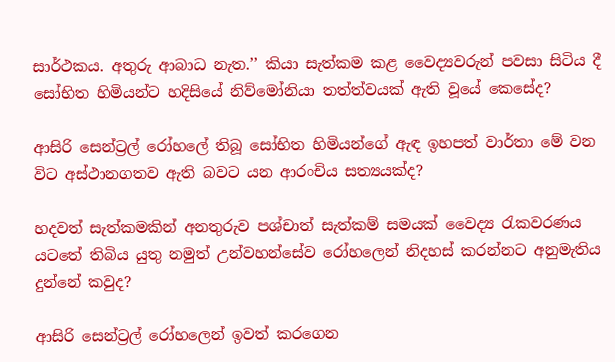සාර්ථකය. අතුරු ආබාධ නැත.’’ කියා සැත්කම කළ වෛද්‍යවරුන් පවසා සිටිය දී සෝභිත හිමියන්ට හදිසියේ නිව්මෝනියා තත්ත්වයක් ඇති වූයේ කෙසේද?

ආසිරි සෙන්ට්‍රල් රෝහලේ තිබූ සෝභිත හිමියන්ගේ ඇඳ ඉහපත් වාර්තා මේ වන විට අස්ථානගතව ඇති බවට යන ආරංචිය සත්‍යයක්ද?

හදවත් සැත්කමකින් අනතුරුව පශ්චාත් සැත්කම් සමයක් වෛද්‍ය රැකවරණය යටතේ තිබිය යුතු නමුත් උන්වහන්සේව රෝහලෙන් නිදහස් කරන්නට අනුමැතිය දුන්නේ කවුද?

ආසිරි සෙන්ට්‍රල් රෝහලෙන් ඉවත් කරගෙන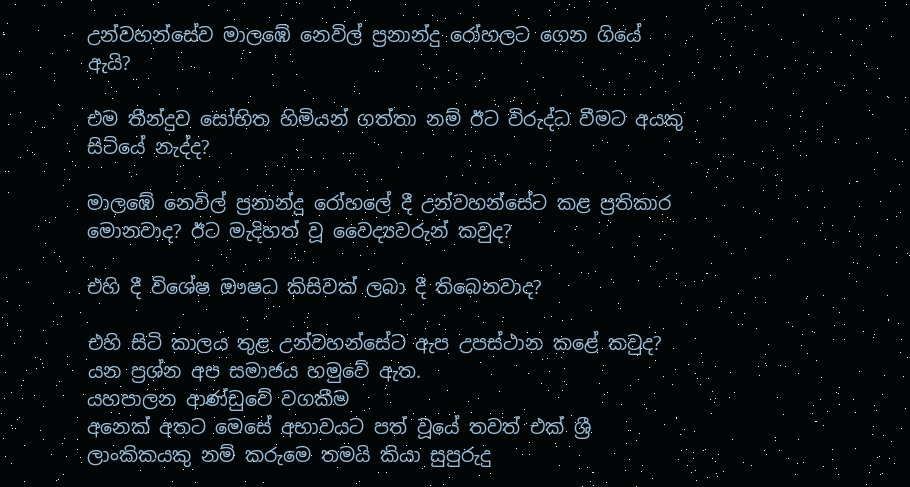උන්වහන්සේව මාලඹේ නෙවිල් ප්‍රනාන්දු රෝහලට ගෙන ගියේ ඇයි?

එම තීන්දුව සෝභිත හිමියන් ගත්තා නම් ඊට විරුද්ධ වීමට අයකු සිටියේ නැද්ද?

මාලඹේ නෙවිල් ප්‍රනාන්දු රෝහලේ දී උන්වහන්සේට කළ ප්‍රතිකාර මොනවාද? ඊට මැදිහත් වූ වෛද්‍යවරුන් කවුද?

එහි දී විශේෂ ඖෂධ කිසිවක් ලබා දී තිබෙනවාද?

එහි සිටි කාලය තුළ උන්වහන්සේට ඇප උපස්ථාන කළේ කවුද? යන ප්‍රශ්න අප සමාජය හමුවේ ඇත.
යහපාලන ආණ්ඩුවේ වගකීම
අනෙක් අතට මෙසේ අභාවයට පත් වූයේ තවත් එක් ශ්‍රී ලාංකිකයකු නම් කරුමෙ තමයි කියා සුපුරුදු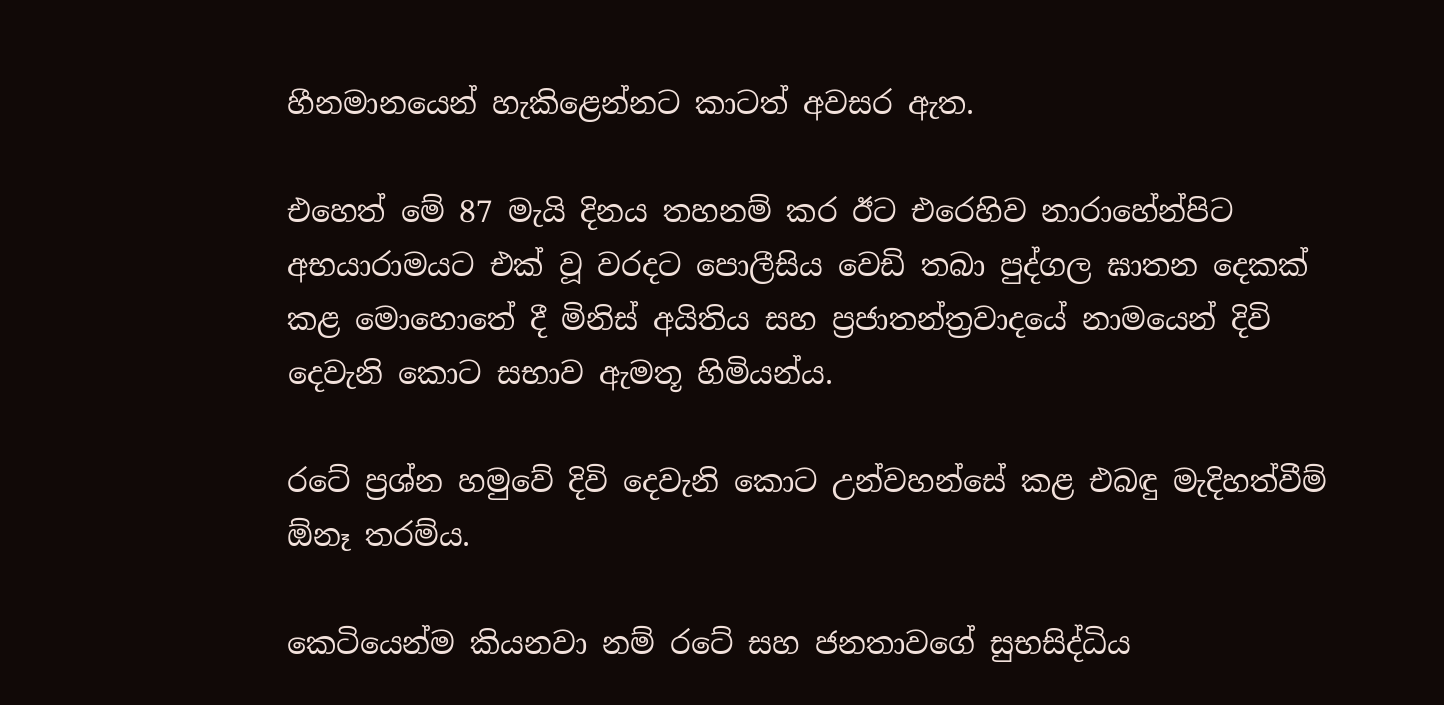හීනමානයෙන් හැකිළෙන්නට කාටත් අවසර ඇත.

එහෙත් මේ 87 මැයි දිනය තහනම් කර ඊට එරෙහිව නාරාහේන්පිට අභයාරාමයට එක් වූ වරදට පොලීසිය වෙඩි තබා පුද්ගල ඝාතන දෙකක් කළ මොහොතේ දී මිනිස් අයිතිය සහ ප්‍රජාතන්ත්‍රවාදයේ නාමයෙන් දිවි දෙවැනි කොට සභාව ඇමතූ හිමියන්ය.

රටේ ප්‍රශ්න හමුවේ දිවි දෙවැනි කොට උන්වහන්සේ කළ එබඳු මැදිහත්වීම් ඕනෑ තරම්ය.

කෙටියෙන්ම කියනවා නම් රටේ සහ ජනතාවගේ සුභසිද්ධිය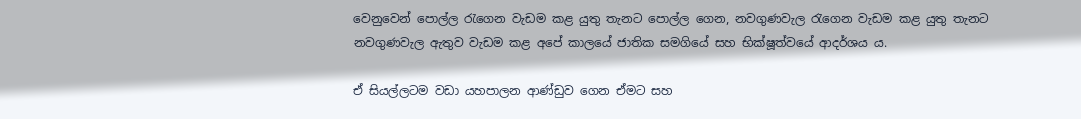වෙනුවෙන් පොල්ල රැගෙන වැඩම කළ යුතු තැනට පොල්ල ගෙන, නවගුණවැල රැගෙන වැඩම කළ යුතු තැනට නවගුණවැල ඇතුව වැඩම කළ අපේ කාලයේ ජාතික සමගියේ සහ භික්ෂූත්වයේ ආදර්ශය ය.

ඒ සියල්ලටම වඩා යහපාලන ආණ්ඩුව ගෙන ඒමට සහ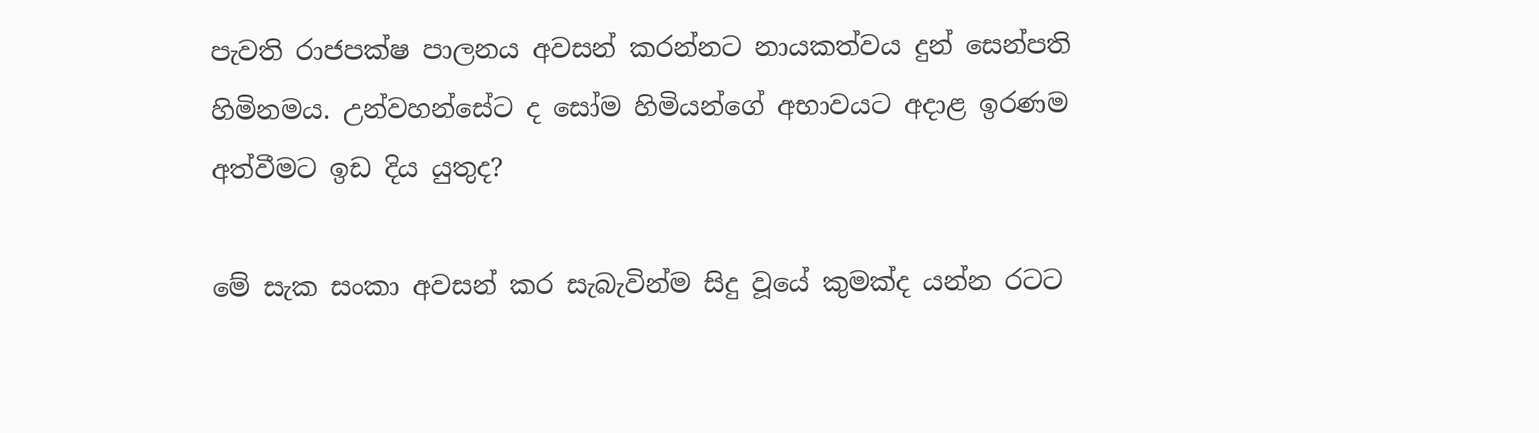පැවති රාජපක්ෂ පාලනය අවසන් කරන්නට නායකත්වය දුන් සෙන්පති හිමිනමය. උන්වහන්සේට ද සෝම හිමියන්ගේ අභාවයට අදාළ ඉරණම අත්වීමට ඉඩ දිය යුතුද?

මේ සැක සංකා අවසන් කර සැබැවින්ම සිදු වූයේ කුමක්ද යන්න රටට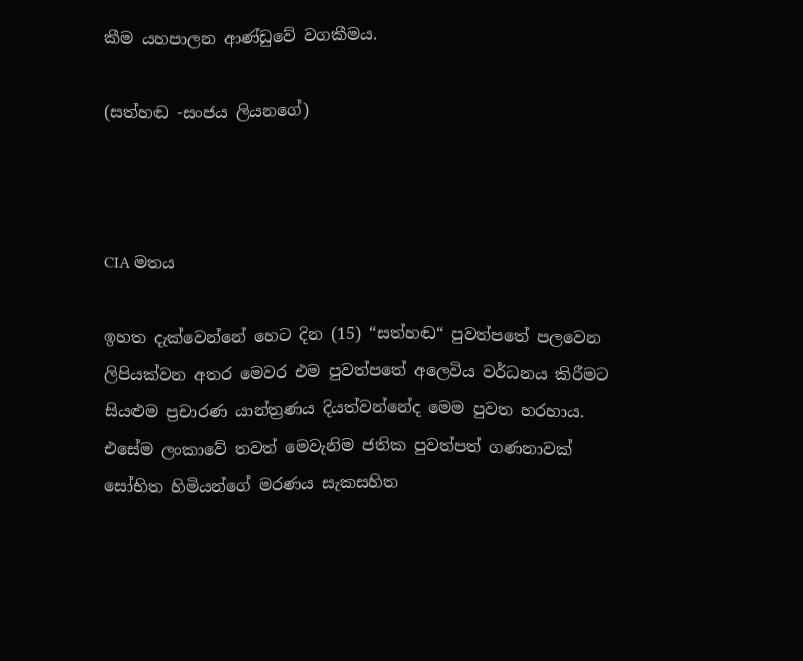කීම යහපාලන ආණ්ඩුවේ වගකීමය.

(සත්හඬ -සංජය ලියනගේ)



CIA මතය

ඉහත දැක්වෙන්නේ හෙට දින (15) “සත්හඬ“ පුවත්පතේ පලවෙන ලිපියක්වන අතර මෙවර එම පුවත්පතේ අලෙවිය වර්ධනය කිරීමට සියළුම ප්‍රචාරණ යාන්ත්‍රණය දියත්වන්නේද මෙම පුවත හරහාය. එසේම ලංකාවේ තවත් මෙවැනිම ජතික පුවත්පත් ගණනාවක් සෝභිත හිමියන්ගේ මරණය සැකසහිත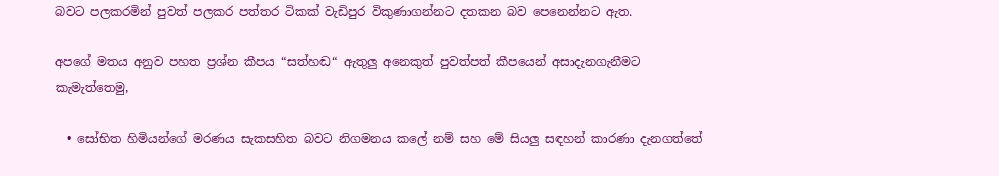බවට පලකරමින් පුවත් පලකර පත්තර ටිකක් වැඩිපුර විකුණාගන්නට දතකන බව පෙනෙන්නට ඇත.

අපගේ මතය අනුව පහත ප්‍රශ්න කීපය “සත්හඬ“ ඇතුලු අනෙකුත් පුවත්පත් කීපයෙන් අසාදැනගැනීමට කැමැත්තෙමු,

  • සෝභිත හිමියන්ගේ මරණය සැකසහිත බවට නිගමනය කලේ නම් සහ මේ සියලු සඳහන් කාරණා දැනගත්තේ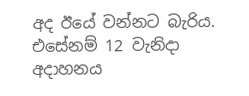අද ඊයේ වන්නට බැරිය. එසේනම් 12 වැනිදා අදාහනය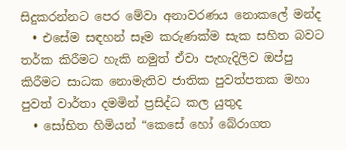සිදුකරන්නට පෙර මේවා අනාවරණය නොකලේ මන්ද‍
  • එසේම සඳහන් සෑම කරුණක්ම සැක සහිත බවට තර්ක කිරීමට හැකි නමුත් ඒවා පැහැදිලිව ඔප්පු කිරීමට සාධක නොමැතිව ජාතික පුවත්පතක මහා පුවත් වාර්තා දමමින් ප්‍රසිද්ධ කල යුතුද
  • සෝභිත හිමියන් “කෙසේ හෝ බේරාගත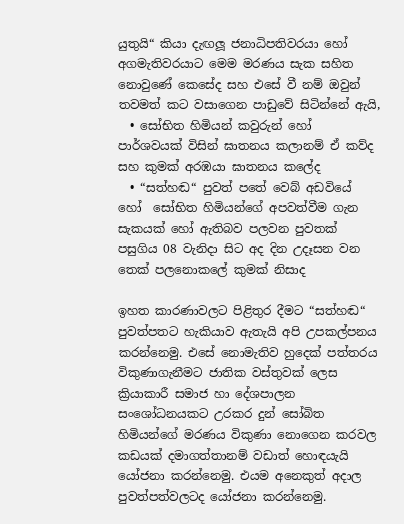යුතුයි“ කියා දැඟලූ ජනාධිපතිවරයා හෝ අගමැතිවරයාට මෙම මරණය සැක සහිත නොවුණේ කෙසේද සහ එසේ වී නම් ඔවුන් තවමත් කට වසාගෙන පාඩුවේ සිටින්නේ ඇයි,
  • සෝභිත හිමියන් කවුරුන් හෝ පාර්ශවයක් විසින් ඝාතනය කලානම් ඒ කව්ද සහ කුමක් අරඹයා ඝාතනය කලේද
  • “සත්හඬ“ පුවත් පතේ වෙබ් අඩවියේ හෝ  සෝභිත හිමියන්ගේ අපවත්වීම ගැන සැකයක් හෝ ඇතිබව පලවන පුවතක් පසුගිය 08 වැනිදා සිට අද දින උදෑසන වන තෙක් පලනොකලේ කුමක් නිසාද

ඉහත කාරණාවලට පිළිතුර දීමට “සත්හඬ“ පුවත්පතට හැකියාව ඇතැයි අපි උපකල්පනය කරන්නෙමු. එසේ නොමැතිව හුදෙක් පත්තරය විකුණාගැනීමට ජාතික වස්තුවක් ලෙස ක්‍රියාකාරී සමාජ හා දේශපාලන සංශෝධනයකට උරකර දුන් සෝබිත හිමියන්ගේ මරණය විකුණා නොගෙන කරවල කඩයක් දමාගත්තානම් වඩාත් හොඳයැයි යෝජනා කරන්නෙමු. එයම අනෙකුත් අදාල පුවත්පත්වලටද යෝජනා කරන්නෙමු.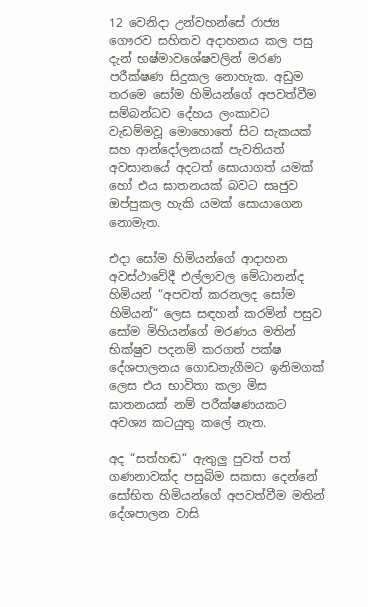12 වෙනිදා උන්වහන්සේ රාජ්‍ය ගෞරව සහිතව අදාහනය කල පසු දැන් භෂ්මාවශේෂවලින් මරණ පරීක්ෂණ සිදුකල නොහැක. අඩුම තරමෙ සෝම හිමියන්ගේ අපවත්වීම සම්බන්ධව දේහය ලංකාවට වැඩම්මවූ මොහොතේ සිට සැකයක් සහ ආන්දෝලනයක් පැවතියත් අවසානයේ අදටත් සොයාගත් යමක් හෝ එය ඝාතනයක් බවට සෘජුව ඔප්පුකල හැකි යමක් සොයාගෙන නොමැත.

එදා සෝම හිමියන්ගේ ආදාහන අවස්ථාවේදී එල්ලාවල මේධානන්ද හිමියන් “අපවත් කරනලද සෝම හිමියන්“ ලෙස සඳහන් කරමින් පසුව සෝම මිහියන්ගේ මරණය මතින් භික්ෂුව පදනම් කරගත් පක්ෂ දේශපාලනය ගොඩනැගීමට ඉනිමගක් ලෙස එය භාවිතා කලා මිස ඝාතනයක් නම් පරීක්ෂණයකට අවශ්‍ය කටයුතු කලේ නැත.

අද “සත්හඬ“ ඇතුලු පුවත් පත් ගණනාවක්ද පසුබිම සකසා දෙන්නේ සෝභිත හිමියන්ගේ අපවත්වීම මතින් දේශපාලන වාසි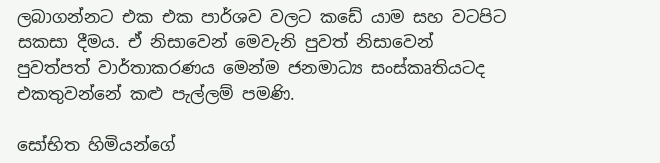ලබාගන්නට එක එක පාර්ශව වලට කඩේ යාම සහ වටපිට සකසා දීමය. ඒ නිසාවෙන් මෙවැනි පුවත් නිසාවෙන් පුවත්පත් වාර්තාකරණය මෙන්ම ජනමාධ්‍ය සංස්කෘතියටද එකතුවන්නේ කළු පැල්ලම් පමණි.

සෝභිත හිමියන්ගේ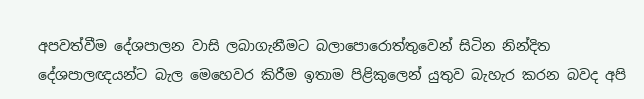අපවත්වීම දේශපාලන වාසි ලබාගැනීමට බලාපොරොත්තුවෙන් සිටින නින්දිත දේශපාලඥයන්ට බැල මෙහෙවර කිරීම ඉතාම පිළිකුලෙන් යුතුව බැහැර කරන බවද අපි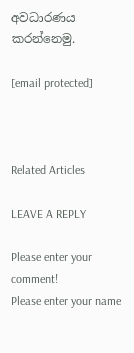අවධාරණය කරන්නෙමු.

[email protected]



Related Articles

LEAVE A REPLY

Please enter your comment!
Please enter your name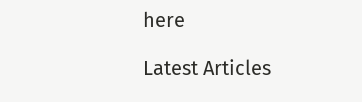here

Latest Articles